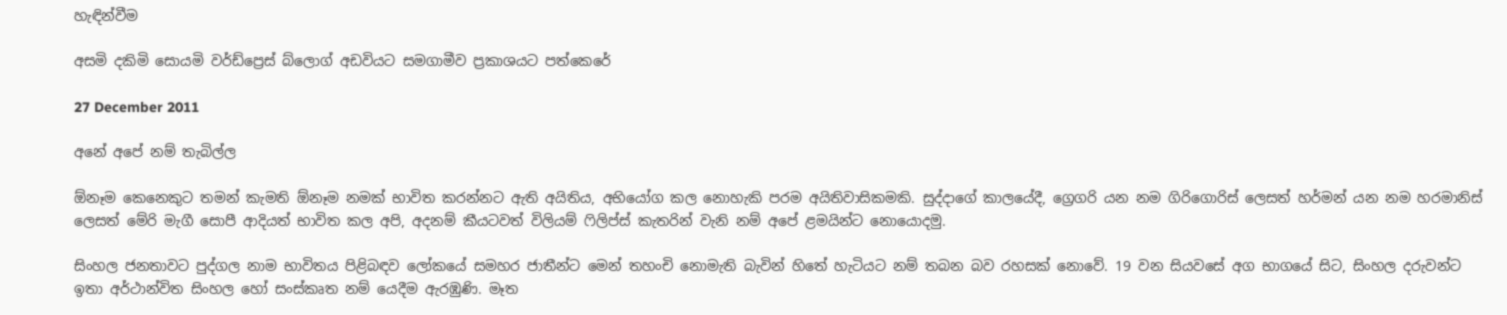හැඳින්වීම

අසමි දකිමි සොයමි වර්ඩ්ප්‍රෙස් බ්ලොග් අඩවියට සමගාමීව ප්‍රකාශයට පත්කෙරේ

27 December 2011

අනේ අපේ නම් තැබිල්ල

ඕනෑම කෙනෙකුට තමන් කැමති ඕනෑම නමක් භාවිත කරන්නට ඇති අයිතිය, අභියෝග කල නොහැකි පරම අයිතිවාසිකමකි. සුද්දාගේ කාලයේදී, ග්‍රෙගරි යන නම ගිරිගොරිස් ලෙසත් හර්මන් යන නම හරමානිස් ලෙසත් මේරි මැගී සොපී ආදියත් භාවිත කල අපි, අදනම් කීයටවත් විලියම් ෆිලිප්ස් කැතරින් වැනි නම් අපේ ළමයින්ට නොයොදමු.

සිංහල ජනතාවට පුද්ගල නාම භාවිතය පිළිබඳව ලෝකයේ සමහර ජාතීන්ට මෙන් තහංචි නොමැති බැවින් හිතේ හැටියට නම් තබන බව රහසක් නොවේ. 19 වන සියවසේ අග භාගයේ සිට, සිංහල දරුවන්ට ඉතා අර්ථාන්විත සිංහල හෝ සංස්කෘත නම් යෙදීම ඇරඹුණි. මෑත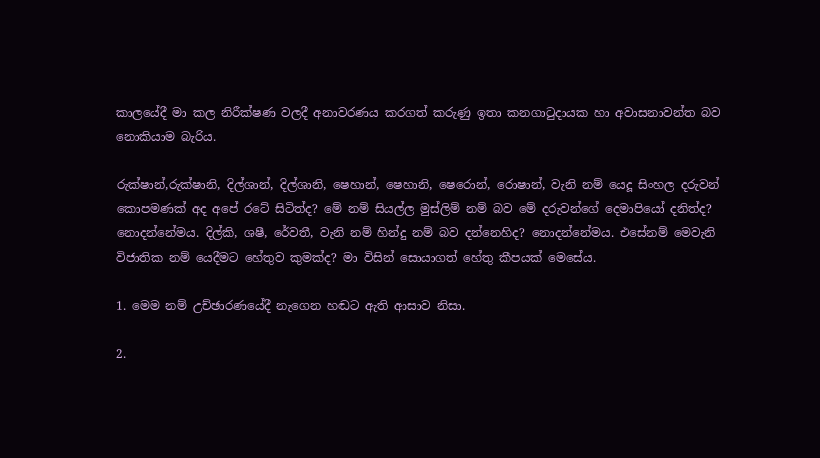කාලයේදී මා කල නිරීක්ෂණ වලදී අනාවරණය කරගත් කරුණු ඉතා කනගාටුදායක හා අවාසනාවන්ත බව නොකියාම බැරිය.

රුක්ෂාන්,රුක්ෂානි, දිල්ශාන්, දිල්ශානි, ෂෙහාන්, ෂෙහානි, ෂෙරොන්, රොෂාන්, වැනි නම් යෙදූ සිංහල දරුවන් කොපමණක් අද අපේ රටේ සිටිත්ද? මේ නම් සියල්ල මුස්ලිම් නම් බව මේ දරුවන්ගේ දෙමාපියෝ දනිත්ද? නොදන්නේමය. දිල්කි, ශෂී, රේවතී, වැනි නම් හින්දු නම් බව දන්නෙහිද? නොදන්නේමය. එසේනම් මෙවැනි විජාතික නම් යෙදීමට හේතුව කුමක්ද? මා විසින් සොයාගත් හේතු කීපයක් මෙසේය.

1. මෙම නම් උච්ඡාරණයේදී නැගෙන හඬට ඇති ආසාව නිසා.

2.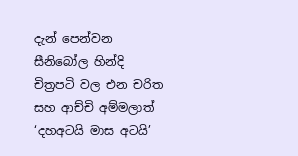දැන් පෙන්වන සීනිබෝල හින්දි චිත්‍රපටි වල එන චරිත සහ ආච්චි අම්මලාත් ‘දහඅටයි මාස අටයි’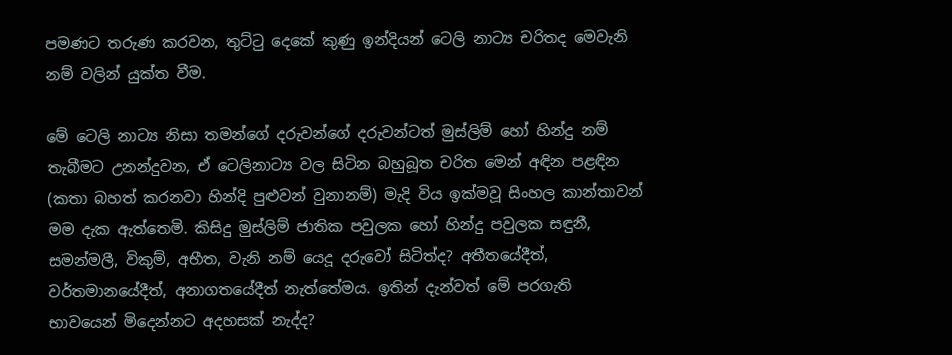පමණට තරුණ කරවන, තුට්ටු දෙකේ කුණු ඉන්දියන් ටෙලි නාට්‍ය චරිතද මෙවැනි නම් වලින් යුක්ත වීම.

මේ ටෙලි නාට්‍ය නිසා තමන්ගේ දරුවන්ගේ දරුවන්ටත් මුස්ලිම් හෝ හින්දු නම් තැබීමට උනන්දුවන, ඒ ටෙලිනාට්‍ය වල සිටින බහුබූත චරිත මෙන් අඳින පළඳින (කතා බහත් කරනවා හින්දි පුළුවන් වුනානම්) මැදි විය ඉක්මවූ සිංහල කාන්තාවන් මම දැක ඇත්තෙමි. කිසිදු මුස්ලිම් ජාතික පවුලක හෝ හින්දු පවුලක සඳුනී, සමන්මලී, විකුම්, අභීත, වැනි නම් යෙදූ දරුවෝ සිටිත්ද? අතීතයේදීත්, වර්තමානයේදීත්, අනාගතයේදීත් නැත්තේමය. ඉතින් දැන්වත් මේ පරගැති භාවයෙන් මිදෙන්නට අදහසක් නැද්ද?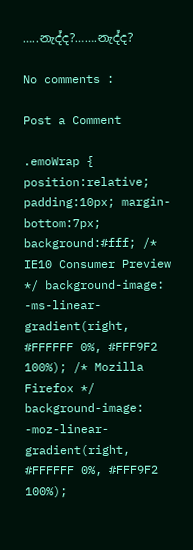…..නැද්ද?…….නැද්ද?

No comments :

Post a Comment

.emoWrap { position:relative; padding:10px; margin-bottom:7px; background:#fff; /* IE10 Consumer Preview */ background-image: -ms-linear-gradient(right, #FFFFFF 0%, #FFF9F2 100%); /* Mozilla Firefox */ background-image: -moz-linear-gradient(right, #FFFFFF 0%, #FFF9F2 100%);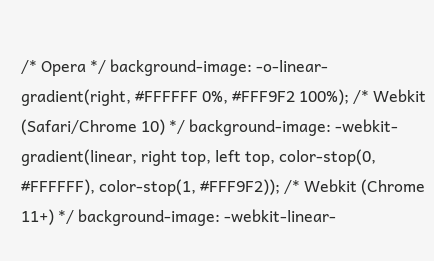/* Opera */ background-image: -o-linear-gradient(right, #FFFFFF 0%, #FFF9F2 100%); /* Webkit (Safari/Chrome 10) */ background-image: -webkit-gradient(linear, right top, left top, color-stop(0, #FFFFFF), color-stop(1, #FFF9F2)); /* Webkit (Chrome 11+) */ background-image: -webkit-linear-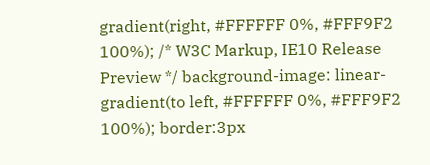gradient(right, #FFFFFF 0%, #FFF9F2 100%); /* W3C Markup, IE10 Release Preview */ background-image: linear-gradient(to left, #FFFFFF 0%, #FFF9F2 100%); border:3px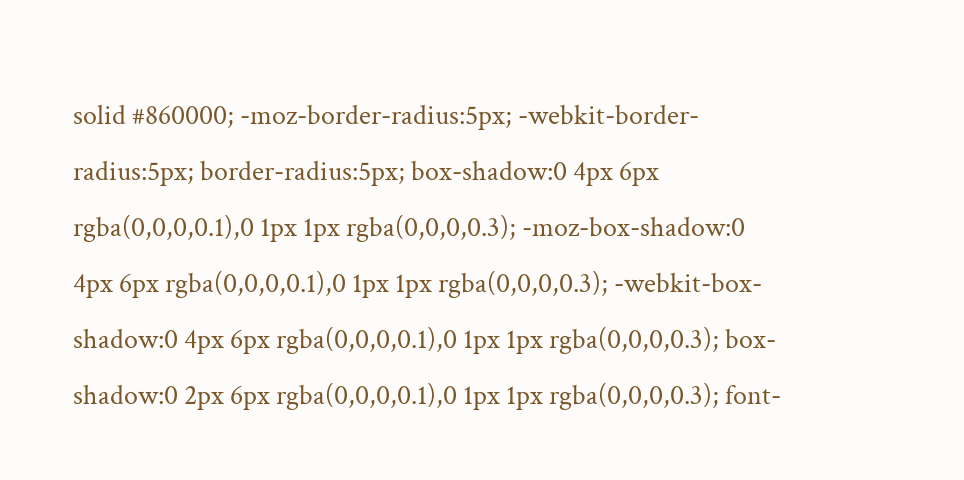solid #860000; -moz-border-radius:5px; -webkit-border-radius:5px; border-radius:5px; box-shadow:0 4px 6px rgba(0,0,0,0.1),0 1px 1px rgba(0,0,0,0.3); -moz-box-shadow:0 4px 6px rgba(0,0,0,0.1),0 1px 1px rgba(0,0,0,0.3); -webkit-box-shadow:0 4px 6px rgba(0,0,0,0.1),0 1px 1px rgba(0,0,0,0.3); box-shadow:0 2px 6px rgba(0,0,0,0.1),0 1px 1px rgba(0,0,0,0.3); font-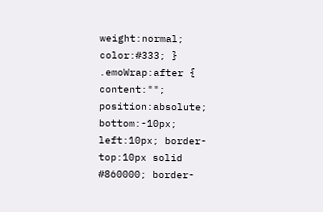weight:normal; color:#333; } .emoWrap:after { content:""; position:absolute; bottom:-10px; left:10px; border-top:10px solid #860000; border-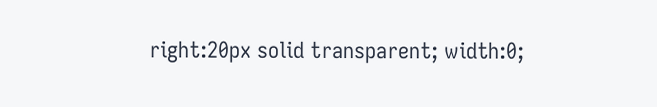right:20px solid transparent; width:0;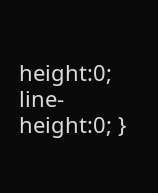height:0; line-height:0; }